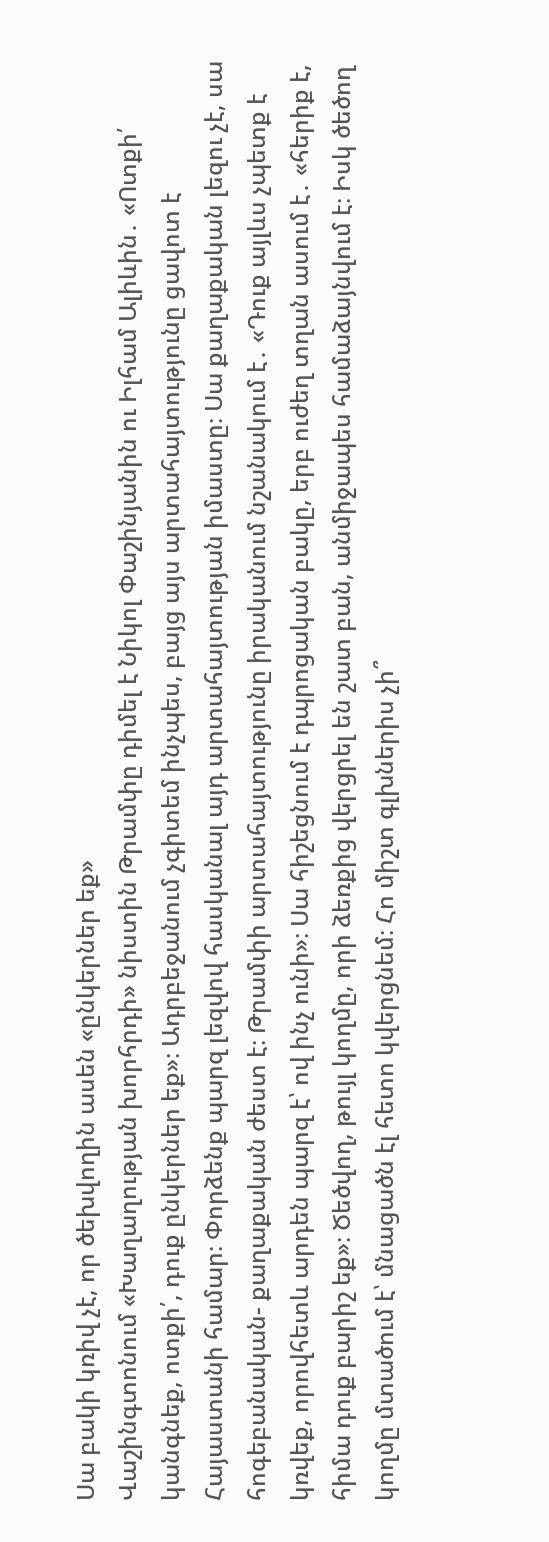Սա բակի կռիվ չէ, որ ծեխվողին ասեն «ընկերներ եք»
Վաշինգտոնում «Խաղաղության խորհրդի» նիստին Թրամփը դիմել է Նիկոլ Փաշինյանին ու Իլհամ Ալիևին․ «Ոտքի՛ կանգնեք, ոտքի՛, դուք ընկերներ եք»։ Ադրբեջանում չգիտեմ ինչպես, բայց այս արտահայտությունը ցավոտ է Հայաստանի համար։ Փորձենք պարզ լեզվով հասկանալ այդ արտահայտության իմաստը։ Սա քաղաքական լեզու չէ, սա հոգեբանական- քաղաքական ժեստ է։ Թրամփի արտահայտությունը իրականում նշանակում է․ «Դուք այլևս չպետք է կռվեք, որովհետև արդեն պարզ է՝ ով ինչ ունի»։ Սա հիշեցնում է դպրոցական բակը, երբ ուժեղ տղան ասում է․ «հերիք է, հիմա դուք բարիշ եք»։ Ծեծվող, թույլ կողմը, որի ձեռքից վերցրել են շատ բան, անմիջապես համաձայնվում է։ Իսկ ծեծող կողմը մտածում է՝ մնացածն էլ հետո կվերցնեմ։ Հո միշտ գլխներիս չի՞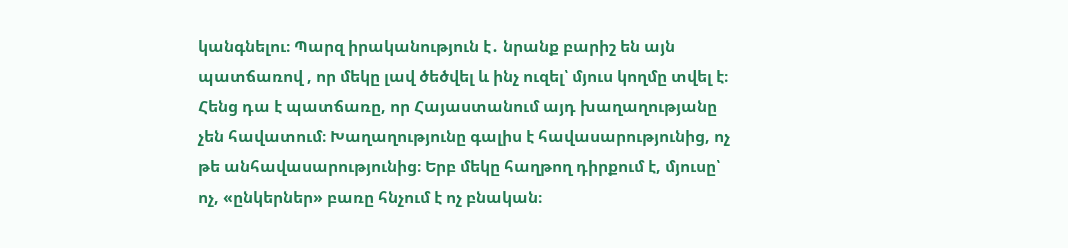կանգնելու։ Պարզ իրականություն է․ նրանք բարիշ են այն պատճառով , որ մեկը լավ ծեծվել և ինչ ուզել՝ մյուս կողմը տվել է։ Հենց դա է պատճառը, որ Հայաստանում այդ խաղաղությանը չեն հավատում։ Խաղաղությունը գալիս է հավասարությունից, ոչ թե անհավասարությունից։ Երբ մեկը հաղթող դիրքում է, մյուսը՝ ոչ, «ընկերներ» բառը հնչում է ոչ բնական։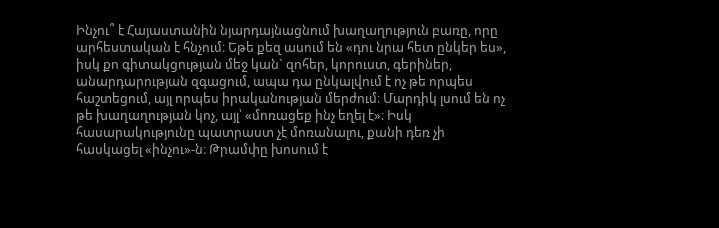Ինչու՞ է Հայաստանին նյարդայնացնում խաղաղություն բառը, որը արհեստական է հնչում։ Եթե քեզ ասում են «դու նրա հետ ընկեր ես», իսկ քո գիտակցության մեջ կան` զոհեր, կորուստ, գերիներ, անարդարության զգացում, ապա դա ընկալվում է ոչ թե որպես հաշտեցում, այլ որպես իրականության մերժում։ Մարդիկ լսում են ոչ թե խաղաղության կոչ, այլ՝ «մոռացեք ինչ եղել է»։ Իսկ հասարակությունը պատրաստ չէ մոռանալու, քանի դեռ չի հասկացել «ինչու»-ն։ Թրամփը խոսում է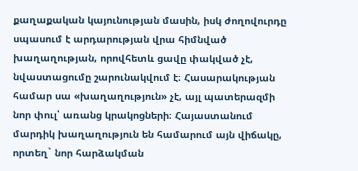քաղաքական կայունության մասին, իսկ ժողովուրդը սպասում է արդարության վրա հիմնված խաղաղության, որովհետև ցավը փակված չէ, նվաստացումը շարունակվում է։ Հասարակության համար սա «խաղաղություն» չէ, այլ պատերազմի նոր փուլ՝ առանց կրակոցների։ Հայաստանում մարդիկ խաղաղություն են համարում այն վիճակը, որտեղ` նոր հարձակման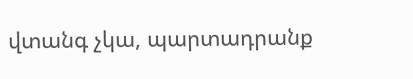վտանգ չկա, պարտադրանք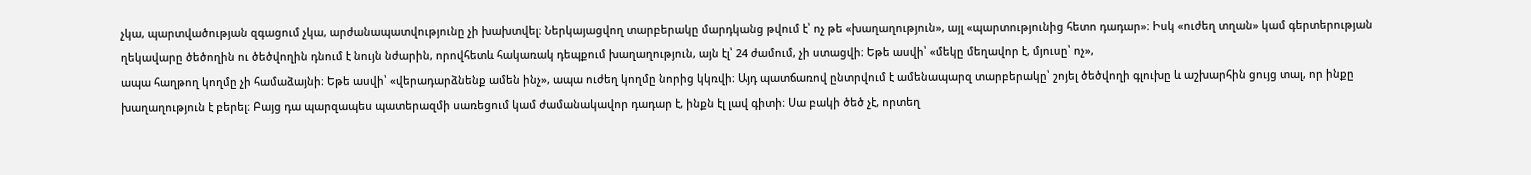չկա, պարտվածության զգացում չկա, արժանապատվությունը չի խախտվել։ Ներկայացվող տարբերակը մարդկանց թվում է՝ ոչ թե «խաղաղություն», այլ «պարտությունից հետո դադար»։ Իսկ «ուժեղ տղան» կամ գերտերության ղեկավարը ծեծողին ու ծեծվողին դնում է նույն նժարին, որովհետև հակառակ դեպքում խաղաղություն, այն էլ՝ 24 ժամում, չի ստացվի։ Եթե ասվի՝ «մեկը մեղավոր է, մյուսը՝ ոչ»,
ապա հաղթող կողմը չի համաձայնի։ Եթե ասվի՝ «վերադարձնենք ամեն ինչ», ապա ուժեղ կողմը նորից կկռվի։ Այդ պատճառով ընտրվում է ամենապարզ տարբերակը՝ շոյել ծեծվողի գլուխը և աշխարհին ցույց տալ, որ ինքը խաղաղություն է բերել։ Բայց դա պարզապես պատերազմի սառեցում կամ ժամանակավոր դադար է, ինքն էլ լավ գիտի։ Սա բակի ծեծ չէ, որտեղ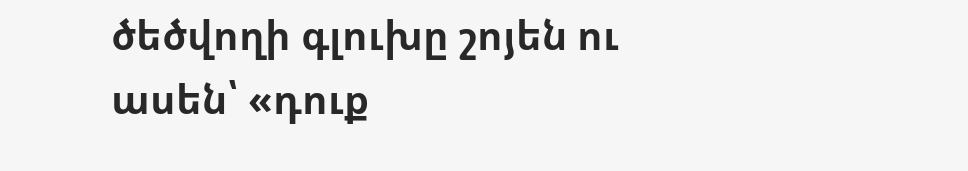ծեծվողի գլուխը շոյեն ու ասեն՝ «դուք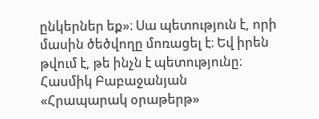ընկերներ եք»։ Սա պետություն է, որի մասին ծեծվողը մոռացել է։ Եվ իրեն թվում է, թե ինչն է պետությունը։
Հասմիկ Բաբաջանյան
«Հրապարակ օրաթերթ»